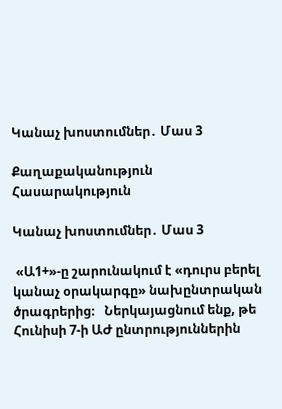Կանաչ խոստումներ․ Մաս 3

Քաղաքականություն
Հասարակություն

Կանաչ խոստումներ․ Մաս 3

 «Ա1+»-ը շարունակում է «դուրս բերել կանաչ օրակարգը» նախընտրական ծրագրերից։   Ներկայացնում ենք, թե Հունիսի 7-ի ԱԺ ընտրություններին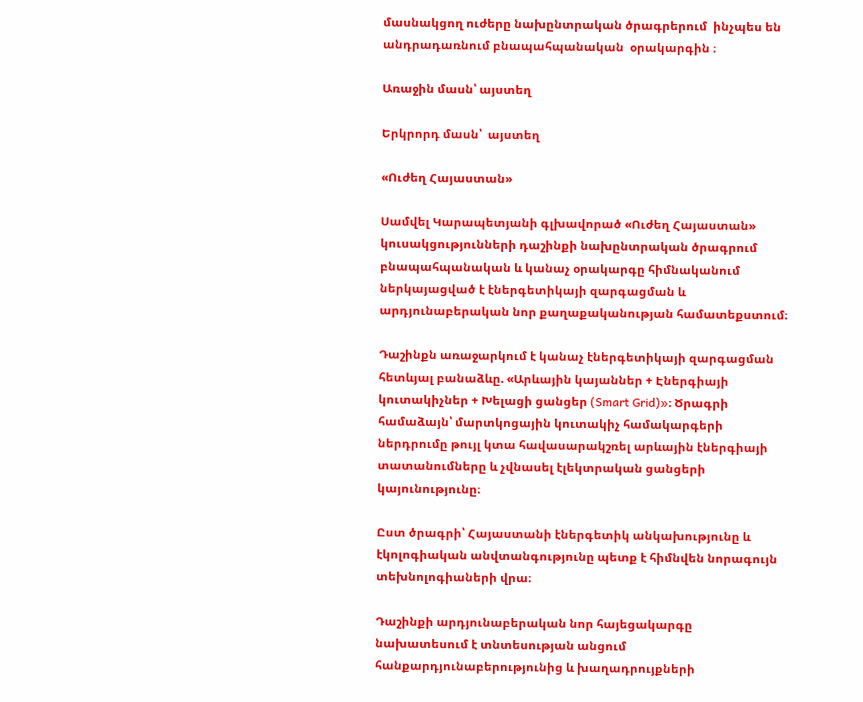մասնակցող ուժերը նախընտրական ծրագրերում  ինչպես են անդրադառնում բնապահպանական  օրակարգին ։

Առաջին մասն՝ այստեղ

Երկրորդ մասն՝  այստեղ

«Ուժեղ Հայաստան»

Սամվել Կարապետյանի գլխավորած «Ուժեղ Հայաստան» կուսակցությունների դաշինքի նախընտրական ծրագրում բնապահպանական և կանաչ օրակարգը հիմնականում ներկայացված է էներգետիկայի զարգացման և արդյունաբերական նոր քաղաքականության համատեքստում։

Դաշինքն առաջարկում է կանաչ էներգետիկայի զարգացման հետևյալ բանաձևը. «Արևային կայաններ + Էներգիայի կուտակիչներ + Խելացի ցանցեր (Smart Grid)»։ Ծրագրի համաձայն՝ մարտկոցային կուտակիչ համակարգերի ներդրումը թույլ կտա հավասարակշռել արևային էներգիայի տատանումները և չվնասել էլեկտրական ցանցերի կայունությունը։

Ըստ ծրագրի՝ Հայաստանի էներգետիկ անկախությունը և էկոլոգիական անվտանգությունը պետք է հիմնվեն նորագույն տեխնոլոգիաների վրա։

Դաշինքի արդյունաբերական նոր հայեցակարգը նախատեսում է տնտեսության անցում հանքարդյունաբերությունից և խաղադրույքների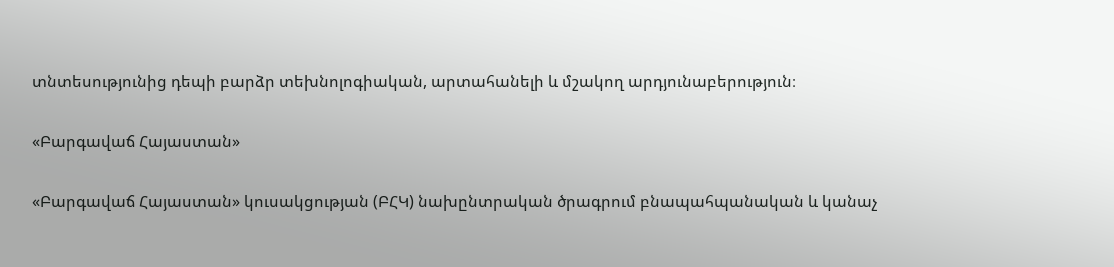տնտեսությունից դեպի բարձր տեխնոլոգիական, արտահանելի և մշակող արդյունաբերություն։

«Բարգավաճ Հայաստան»

«Բարգավաճ Հայաստան» կուսակցության (ԲՀԿ) նախընտրական ծրագրում բնապահպանական և կանաչ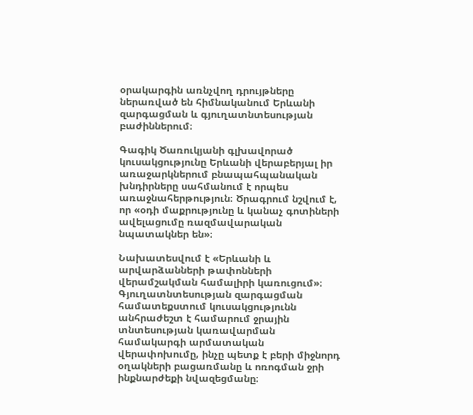օրակարգին առնչվող դրույթները ներառված են հիմնականում Երևանի զարգացման և գյուղատնտեսության բաժիններում։

Գագիկ Ծառուկյանի գլխավորած կուսակցությունը Երևանի վերաբերյալ իր առաջարկներում բնապահպանական խնդիրները սահմանում է որպես առաջնահերթություն։ Ծրագրում նշվում է, որ «օդի մաքրությունը և կանաչ գոտիների ավելացումը ռազմավարական նպատակներ են»։

Նախատեսվում է «Երևանի և արվարձանների թափոնների վերամշակման համալիրի կառուցում»։ Գյուղատնտեսության զարգացման համատեքստում կուսակցությունն անհրաժեշտ է համարում ջրային տնտեսության կառավարման համակարգի արմատական վերափոխումը, ինչը պետք է բերի միջնորդ օղակների բացառմանը և ոռոգման ջրի ինքնարժեքի նվազեցմանը։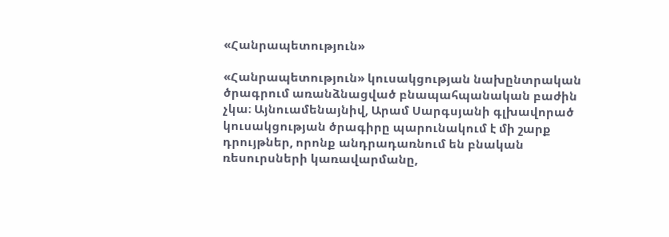«Հանրապետություն»

«Հանրապետություն» կուսակցության նախընտրական ծրագրում առանձնացված բնապահպանական բաժին չկա։ Այնուամենայնիվ, Արամ Սարգսյանի գլխավորած կուսակցության ծրագիրը պարունակում է մի շարք դրույթներ, որոնք անդրադառնում են բնական ռեսուրսների կառավարմանը,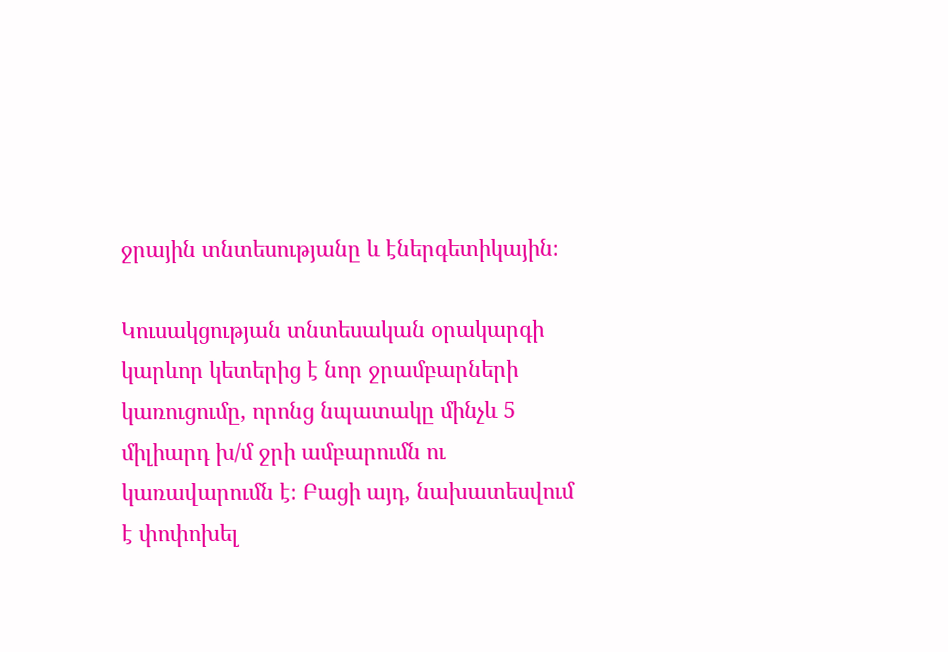ջրային տնտեսությանը և էներգետիկային։

Կուսակցության տնտեսական օրակարգի կարևոր կետերից է նոր ջրամբարների կառուցումը, որոնց նպատակը մինչև 5 միլիարդ խ/մ ջրի ամբարումն ու կառավարումն է։ Բացի այդ, նախատեսվում է փոփոխել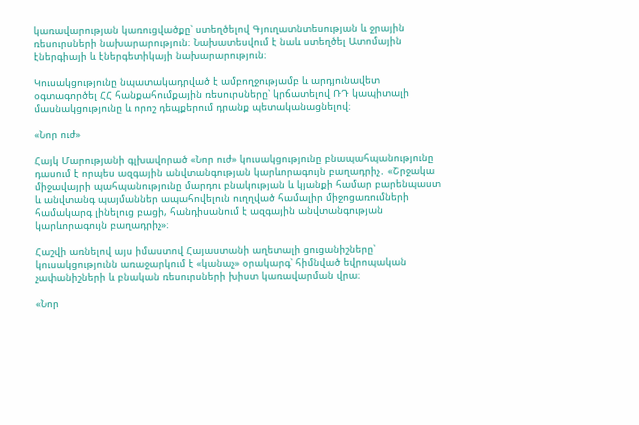կառավարության կառուցվածքը՝ ստեղծելով Գյուղատնտեսության և ջրային ռեսուրսների նախարարություն։ Նախատեսվում է նաև ստեղծել Ատոմային էներգիայի և էներգետիկայի նախարարություն։

Կուսակցությունը նպատակադրված է ամբողջությամբ և արդյունավետ օգտագործել ՀՀ հանքահումքային ռեսուրսները՝ կրճատելով ՌԴ կապիտալի մասնակցությունը և որոշ դեպքերում դրանք պետականացնելով։

«Նոր ուժ»

Հայկ Մարությանի գլխավորած «Նոր ուժ» կուսակցությունը բնապահպանությունը դասում է որպես ազգային անվտանգության կարևորագույն բաղադրիչ․ «Շրջակա միջավայրի պահպանությունը մարդու բնակության և կյանքի համար բարենպաստ և անվտանգ պայմաններ ապահովելուն ուղղված համալիր միջոցառումների համակարգ լինելուց բացի, հանդիսանում է ազգային անվտանգության կարևորագույն բաղադրիչ»։

Հաշվի առնելով այս իմաստով Հայաստանի աղետալի ցուցանիշները՝ կուսակցությունն առաջարկում է «կանաչ» օրակարգ՝ հիմնված եվրոպական չափանիշների և բնական ռեսուրսների խիստ կառավարման վրա։

«Նոր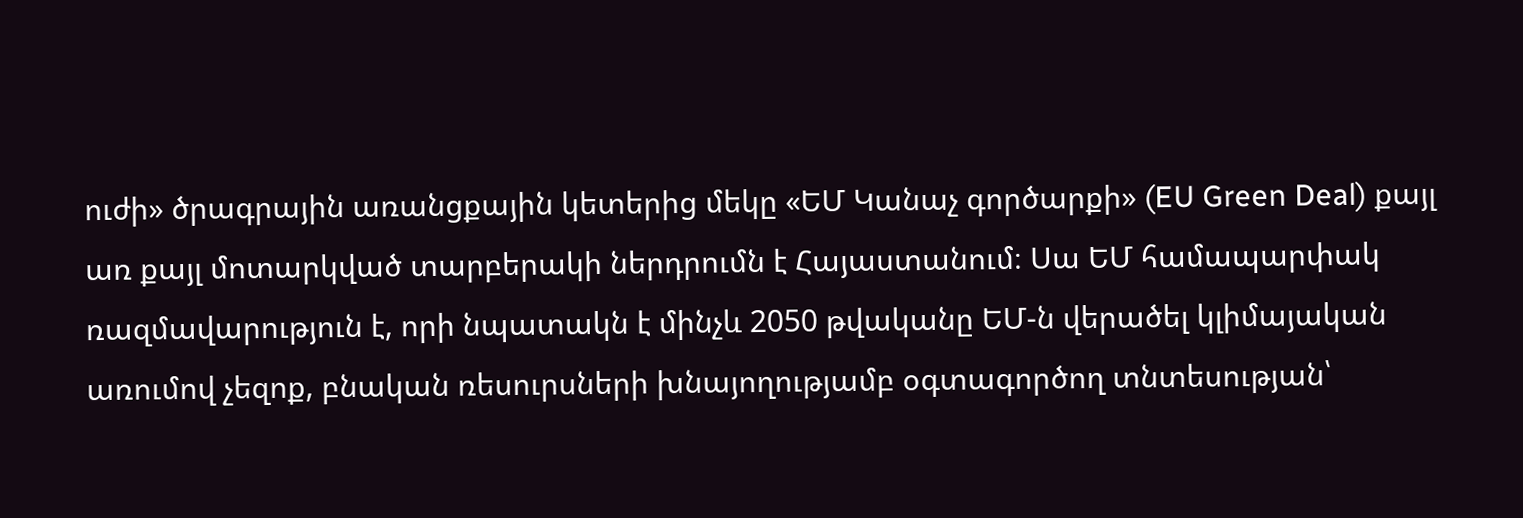ուժի» ծրագրային առանցքային կետերից մեկը «ԵՄ Կանաչ գործարքի» (EU Green Deal) քայլ առ քայլ մոտարկված տարբերակի ներդրումն է Հայաստանում։ Սա ԵՄ համապարփակ ռազմավարություն է, որի նպատակն է մինչև 2050 թվականը ԵՄ-ն վերածել կլիմայական առումով չեզոք, բնական ռեսուրսների խնայողությամբ օգտագործող տնտեսության՝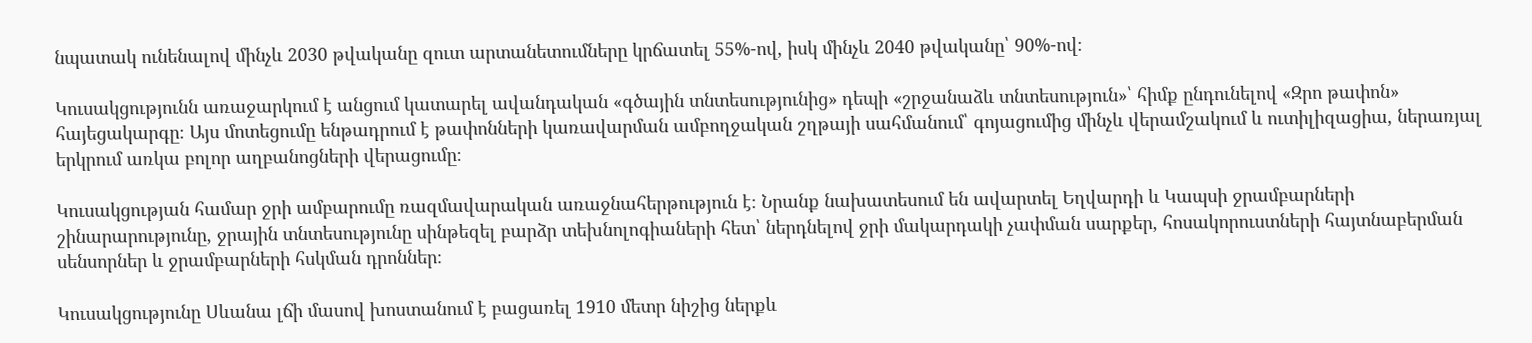նպատակ ունենալով մինչև 2030 թվականը զուտ արտանետումները կրճատել 55%-ով, իսկ մինչև 2040 թվականը՝ 90%-ով։

Կուսակցությունն առաջարկում է անցում կատարել ավանդական «գծային տնտեսությունից» դեպի «շրջանաձև տնտեսություն»՝ հիմք ընդունելով «Զրո թափոն» հայեցակարգը։ Այս մոտեցումը ենթադրում է թափոնների կառավարման ամբողջական շղթայի սահմանում՝ գոյացումից մինչև վերամշակում և ուտիլիզացիա, ներառյալ երկրում առկա բոլոր աղբանոցների վերացումը։

Կուսակցության համար ջրի ամբարումը ռազմավարական առաջնահերթություն է։ Նրանք նախատեսում են ավարտել Եղվարդի և Կապսի ջրամբարների շինարարությունը, ջրային տնտեսությունը սինթեզել բարձր տեխնոլոգիաների հետ՝ ներդնելով ջրի մակարդակի չափման սարքեր, հոսակորուստների հայտնաբերման սենսորներ և ջրամբարների հսկման դրոններ։

Կուսակցությունը Սևանա լճի մասով խոստանում է բացառել 1910 մետր նիշից ներքև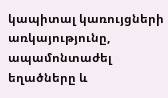կապիտալ կառույցների առկայությունը, ապամոնտաժել եղածները և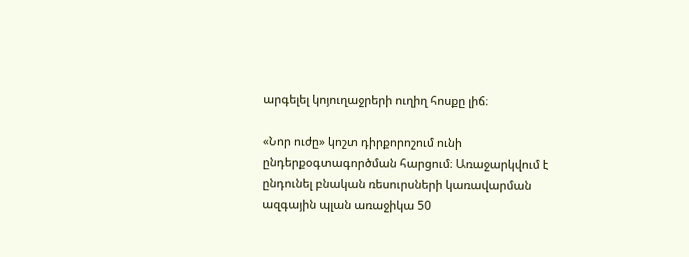արգելել կոյուղաջրերի ուղիղ հոսքը լիճ։

«Նոր ուժը» կոշտ դիրքորոշում ունի ընդերքօգտագործման հարցում։ Առաջարկվում է ընդունել բնական ռեսուրսների կառավարման ազգային պլան առաջիկա 50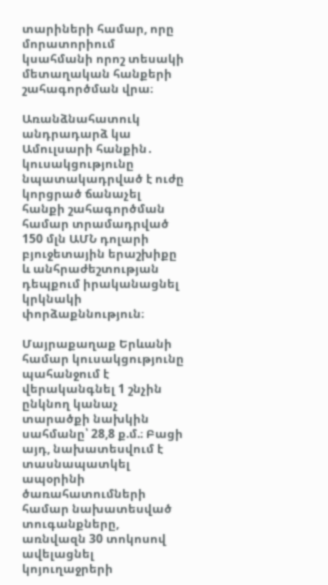տարիների համար, որը մորատորիում կսահմանի որոշ տեսակի մետաղական հանքերի շահագործման վրա։

Առանձնահատուկ անդրադարձ կա Ամուլսարի հանքին․ կուսակցությունը նպատակադրված է ուժը կորցրած ճանաչել հանքի շահագործման համար տրամադրված 150 մլն ԱՄՆ դոլարի բյուջետային երաշխիքը և անհրաժեշտության դեպքում իրականացնել կրկնակի փորձաքննություն։

Մայրաքաղաք Երևանի համար կուսակցությունը պահանջում է վերականգնել 1 շնչին ընկնող կանաչ տարածքի նախկին սահմանը՝ 28,8 ք.մ.։ Բացի այդ, նախատեսվում է տասնապատկել ապօրինի ծառահատումների համար նախատեսված տուգանքները, առնվազն 30 տոկոսով ավելացնել կոյուղաջրերի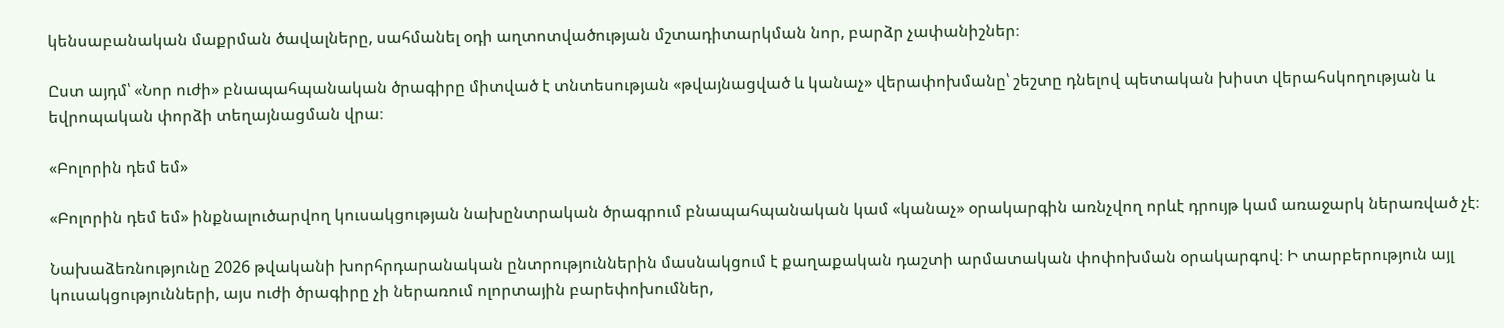կենսաբանական մաքրման ծավալները, սահմանել օդի աղտոտվածության մշտադիտարկման նոր, բարձր չափանիշներ։

Ըստ այդմ՝ «Նոր ուժի» բնապահպանական ծրագիրը միտված է տնտեսության «թվայնացված և կանաչ» վերափոխմանը՝ շեշտը դնելով պետական խիստ վերահսկողության և եվրոպական փորձի տեղայնացման վրա։

«Բոլորին դեմ եմ»

«Բոլորին դեմ եմ» ինքնալուծարվող կուսակցության նախընտրական ծրագրում բնապահպանական կամ «կանաչ» օրակարգին առնչվող որևէ դրույթ կամ առաջարկ ներառված չէ։

Նախաձեռնությունը 2026 թվականի խորհրդարանական ընտրություններին մասնակցում է քաղաքական դաշտի արմատական փոփոխման օրակարգով։ Ի տարբերություն այլ կուսակցությունների, այս ուժի ծրագիրը չի ներառում ոլորտային բարեփոխումներ,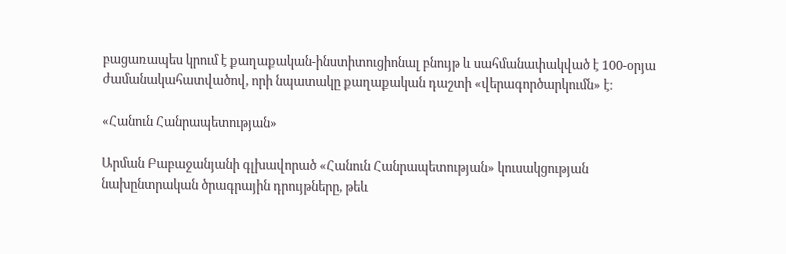բացառապես կրում է քաղաքական-ինստիտուցիոնալ բնույթ և սահմանափակված է 100-օրյա ժամանակահատվածով, որի նպատակը քաղաքական դաշտի «վերագործարկումն» է։

«Հանուն Հանրապետության»

Արման Բաբաջանյանի գլխավորած «Հանուն Հանրապետության» կուսակցության նախընտրական ծրագրային դրույթները, թեև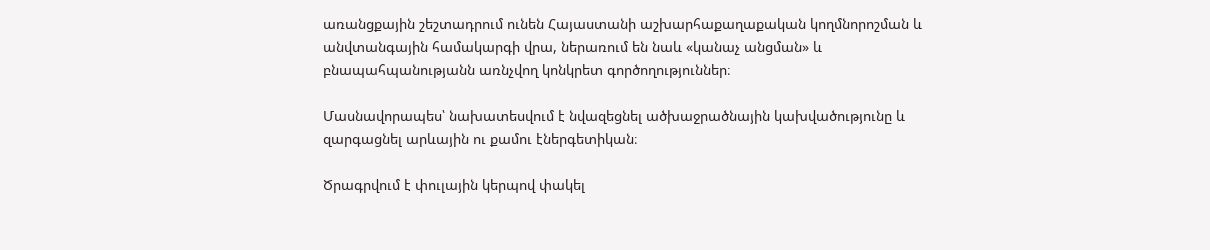առանցքային շեշտադրում ունեն Հայաստանի աշխարհաքաղաքական կողմնորոշման և անվտանգային համակարգի վրա, ներառում են նաև «կանաչ անցման» և բնապահպանությանն առնչվող կոնկրետ գործողություններ։

Մասնավորապես՝ նախատեսվում է նվազեցնել ածխաջրածնային կախվածությունը և զարգացնել արևային ու քամու էներգետիկան։

Ծրագրվում է փուլային կերպով փակել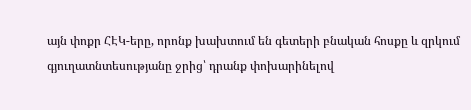այն փոքր ՀԷԿ-երը, որոնք խախտում են գետերի բնական հոսքը և զրկում գյուղատնտեսությանը ջրից՝ դրանք փոխարինելով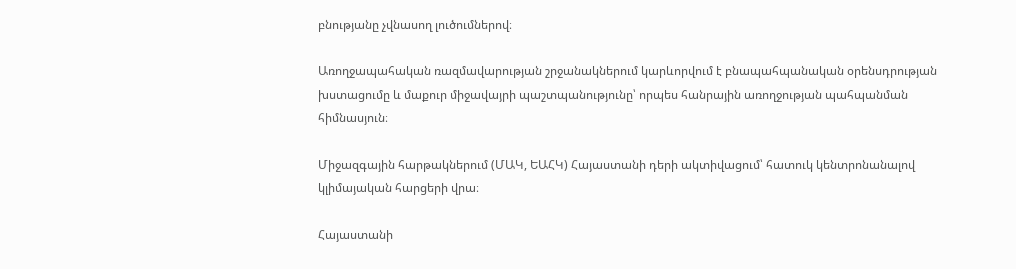բնությանը չվնասող լուծումներով։

Առողջապահական ռազմավարության շրջանակներում կարևորվում է բնապահպանական օրենսդրության խստացումը և մաքուր միջավայրի պաշտպանությունը՝ որպես հանրային առողջության պահպանման հիմնասյուն։

Միջազգային հարթակներում (ՄԱԿ, ԵԱՀԿ) Հայաստանի դերի ակտիվացում՝ հատուկ կենտրոնանալով կլիմայական հարցերի վրա։

Հայաստանի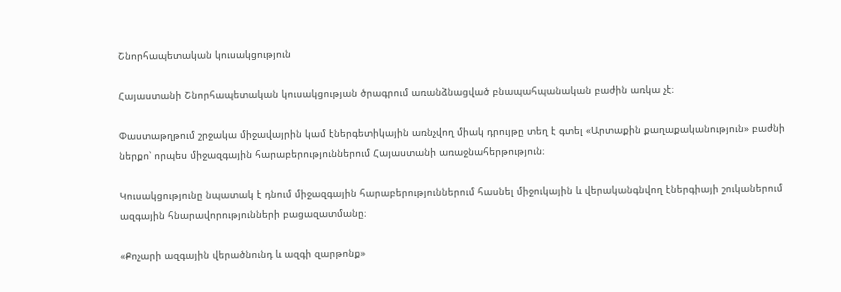Շնորհապետական կուսակցություն

Հայաստանի Շնորհապետական կուսակցության ծրագրում առանձնացված բնապահպանական բաժին առկա չէ։

Փաստաթղթում շրջակա միջավայրին կամ էներգետիկային առնչվող միակ դրույթը տեղ է գտել «Արտաքին քաղաքականություն» բաժնի ներքո՝ որպես միջազգային հարաբերություններում Հայաստանի առաջնահերթություն։

Կուսակցությունը նպատակ է դնում միջազգային հարաբերություններում հասնել միջուկային և վերականգնվող էներգիայի շուկաներում ազգային հնարավորությունների բացազատմանը։

«Քոչարի ազգային վերածնունդ և ազգի զարթոնք»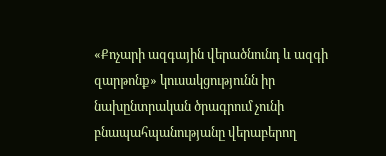«Քոչարի ազգային վերածնունդ և ազգի զարթոնք» կուսակցությունն իր նախընտրական ծրագրում չունի բնապահպանությանը վերաբերող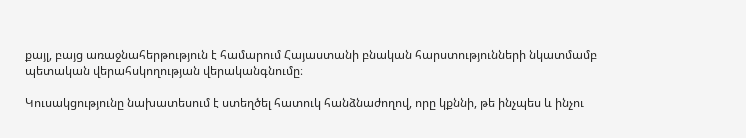քայլ, բայց առաջնահերթություն է համարում Հայաստանի բնական հարստությունների նկատմամբ պետական վերահսկողության վերականգնումը։

Կուսակցությունը նախատեսում է ստեղծել հատուկ հանձնաժողով, որը կքննի, թե ինչպես և ինչու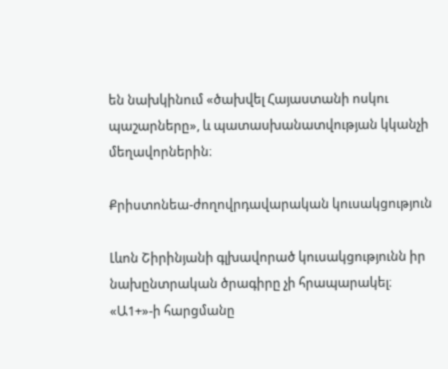են նախկինում «ծախվել Հայաստանի ոսկու պաշարները», և պատասխանատվության կկանչի մեղավորներին։

Քրիստոնեա-ժողովրդավարական կուսակցություն

Լևոն Շիրինյանի գլխավորած կուսակցությունն իր նախընտրական ծրագիրը չի հրապարակել։ «Ա1+»-ի հարցմանը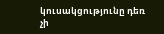կուսակցությունը դեռ չի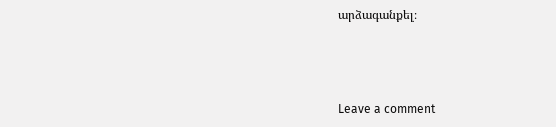արձագանքել։



Leave a comment